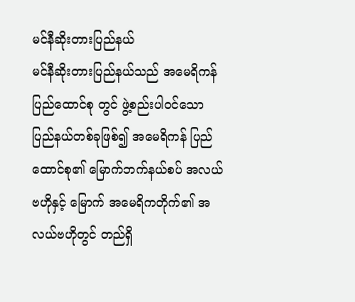မင်နီဆိုးတားပြည်နယ်
မင်နီဆိုးတားပြည်နယ်သည် အမေရိကန်ပြည်ထောင်စု တွင် ဖွဲ့စည်းပါဝင်သော ပြည်နယ်တစ်ခုဖြစ်၍ အမေရိကန် ပြည်ထောင်စု၏ မြောက်ဘက်နယ်စပ် အလယ်ဗဟိုနှင့် မြောက် အမေရိကတိုက်၏ အလယ်ဗဟိုတွင် တည်ရှိ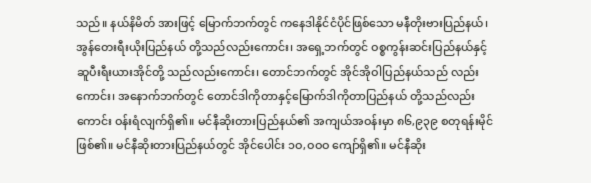သည်။ နယ်နိမိတ် အားဖြင့် မြောက်ဘက်တွင် ကနေဒါနိုင်ငံပိုင်ဖြစ်သော မနီတိုးဗားပြည်နယ်၊ အွန်တေးရီးယိုးပြည်နယ် တို့သည်လည်းကောင်း၊ အရှေ့ဘက်တွင် ဝစ္စကွန်းဆင်းပြည်နယ်နှင့် ဆူပီးရီးယားအိုင်တို့ သည်လည်းကောင်း၊ တောင်ဘက်တွင် အိုင်အိုဝါပြည်နယ်သည် လည်းကောင်း၊ အနောက်ဘက်တွင် တောင်ဒါကိုတာနှင့်မြောက်ဒါကိုတာပြည်နယ် တို့သည်လည်းကောင်း ဝန်းရံလျက်ရှိ၏။ မင်နီဆိုးတားပြည်နယ်၏ အကျယ်အဝန်းမှာ ၈၆,၉၃၉ စတုရန်းမိုင် ဖြစ်၏။ မင်နီဆိုးတားပြည်နယ်တွင် အိုင်ပေါင်း ၁ဝ,ဝဝဝ ကျော်ရှိ၏။ မင်နီဆိုး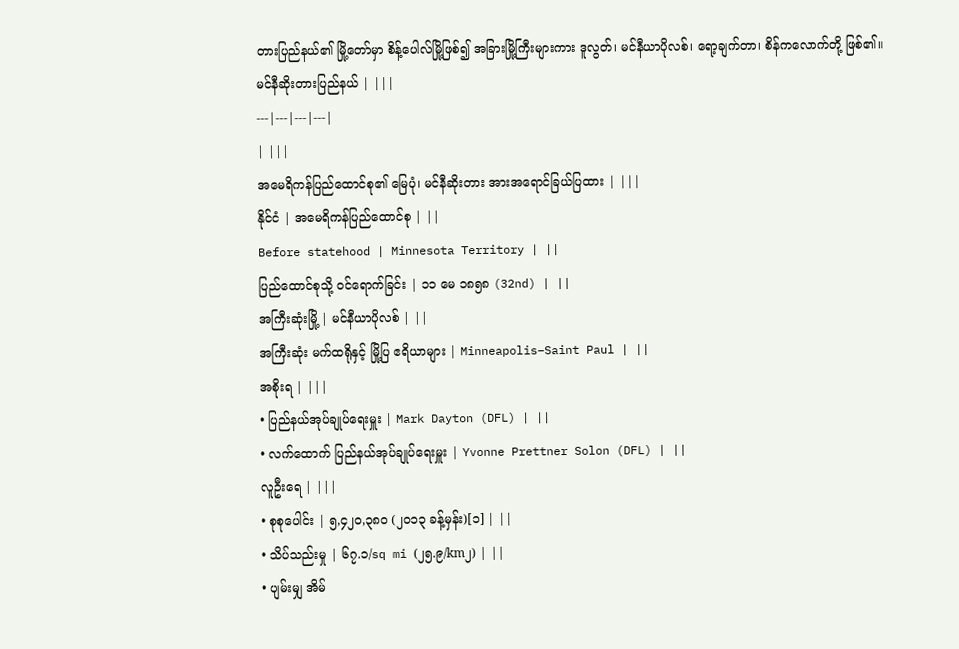တားပြည်နယ်၏ မြို့တော်မှာ စိန့်ပေါလ်မြို့ဖြစ်၍ အခြားမြို့ကြီးများကား ဒူလွတ်၊ မင်နီယာပိုလစ်၊ ရော့ချက်တာ၊ စိန်ကလောက်တို့ ဖြစ်၏။
မင်နီဆိုးတားပြည်နယ် | |||
---|---|---|---|
| |||
အမေရိကန်ပြည်ထောင်စု၏ မြေပုံ၊ မင်နီဆိုးတား အားအရောင်ခြယ်ပြထား | |||
နိုင်ငံ | အမေရိကန်ပြည်ထောင်စု | ||
Before statehood | Minnesota Territory | ||
ပြည်ထောင်စုသို့ ဝင်ရောက်ခြင်း | ၁၁ မေ ၁၈၅၈ (32nd) | ||
အကြီးဆုံးမြို့ | မင်နီယာပိုလစ် | ||
အကြီးဆုံး မက်ထရိုနှင့် မြို့ပြ ဧရိယာများ | Minneapolis–Saint Paul | ||
အစိုးရ | |||
• ပြည်နယ်အုပ်ချုပ်ရေးမှူး | Mark Dayton (DFL) | ||
• လက်ထောက် ပြည်နယ်အုပ်ချုပ်ရေးမှူး | Yvonne Prettner Solon (DFL) | ||
လူဦးရေ | |||
• စုစုပေါင်း | ၅,၄၂၀,၃၈၀ (၂၀၁၃ ခန့်မှန်း)[၁] | ||
• သိပ်သည်းမှု | ၆၇.၁/sq mi (၂၅.၉/km၂) | ||
• ပျမ်းမျှ အိမ်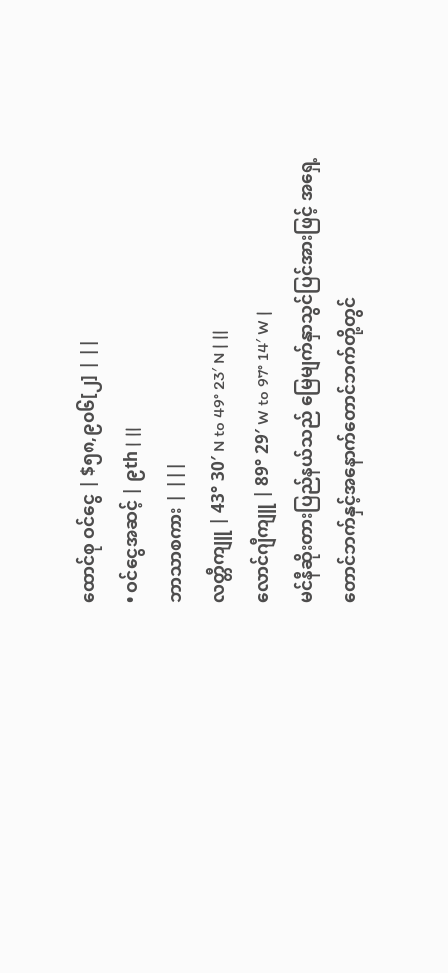ထောင်စု ဝင်ငွေ | $၅၈,၉၀၆[၂] | ||
• ဝင်ငွေအဆင့် | ၉th | ||
ဘာသာစကား | |||
လတ္တီကျူ | 43° 30′ N to 49° 23′ N | ||
လောင်ဂျီကျူ | 89° 29′ W to 97° 14′ W |
မင်နီဆိုးတားပြည်နယ်သည် မြေမျက်နှာသွင်ပြင်အားဖြင့် အရှေ့တောင်ဘက်နှင့်အနောက်တောင်ဘက်တို့တွင်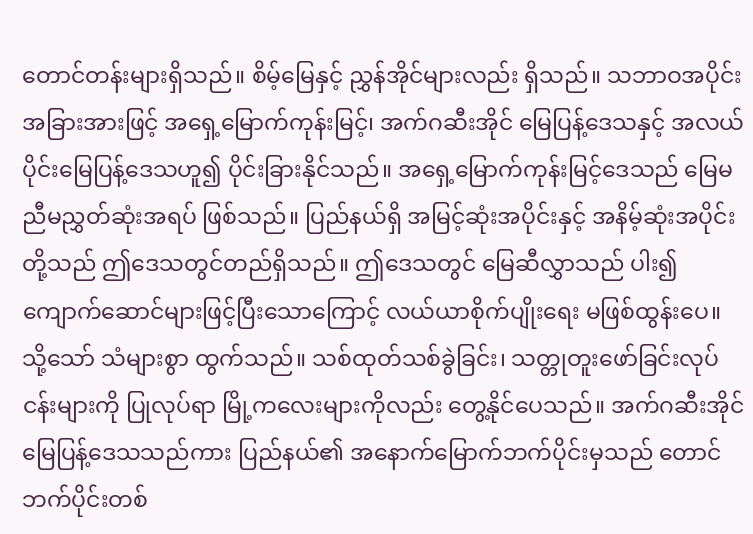တောင်တန်းများရှိသည်။ စိမ့်မြေနှင့် ညွှန်အိုင်များလည်း ရှိသည်။ သဘာဝအပိုင်းအခြားအားဖြင့် အရှေ့မြောက်ကုန်းမြင့်၊ အက်ဂဆီးအိုင် မြေပြန့်ဒေသနှင့် အလယ်ပိုင်းမြေပြန့်ဒေသဟူ၍ ပိုင်းခြားနိုင်သည်။ အရှေ့မြောက်ကုန်းမြင့်ဒေသည် မြေမညီမညွှတ်ဆုံးအရပ် ဖြစ်သည်။ ပြည်နယ်ရှိ အမြင့်ဆုံးအပိုင်းနှင့် အနိမ့်ဆုံးအပိုင်းတို့သည် ဤဒေသတွင်တည်ရှိသည်။ ဤဒေသတွင် မြေဆီလွှာသည် ပါး၍ ကျောက်ဆောင်များဖြင့်ပြီးသောကြောင့် လယ်ယာစိုက်ပျိုးရေး မဖြစ်ထွန်းပေ။ သို့သော် သံများစွာ ထွက်သည်။ သစ်ထုတ်သစ်ခွဲခြင်း၊ သတ္တုတူးဖော်ခြင်းလုပ်ငန်းများကို ပြုလုပ်ရာ မြို့ကလေးများကိုလည်း တွေ့နိုင်ပေသည်။ အက်ဂဆီးအိုင်မြေပြန့်ဒေသသည်ကား ပြည်နယ်၏ အနောက်မြောက်ဘက်ပိုင်းမှသည် တောင်ဘက်ပိုင်းတစ်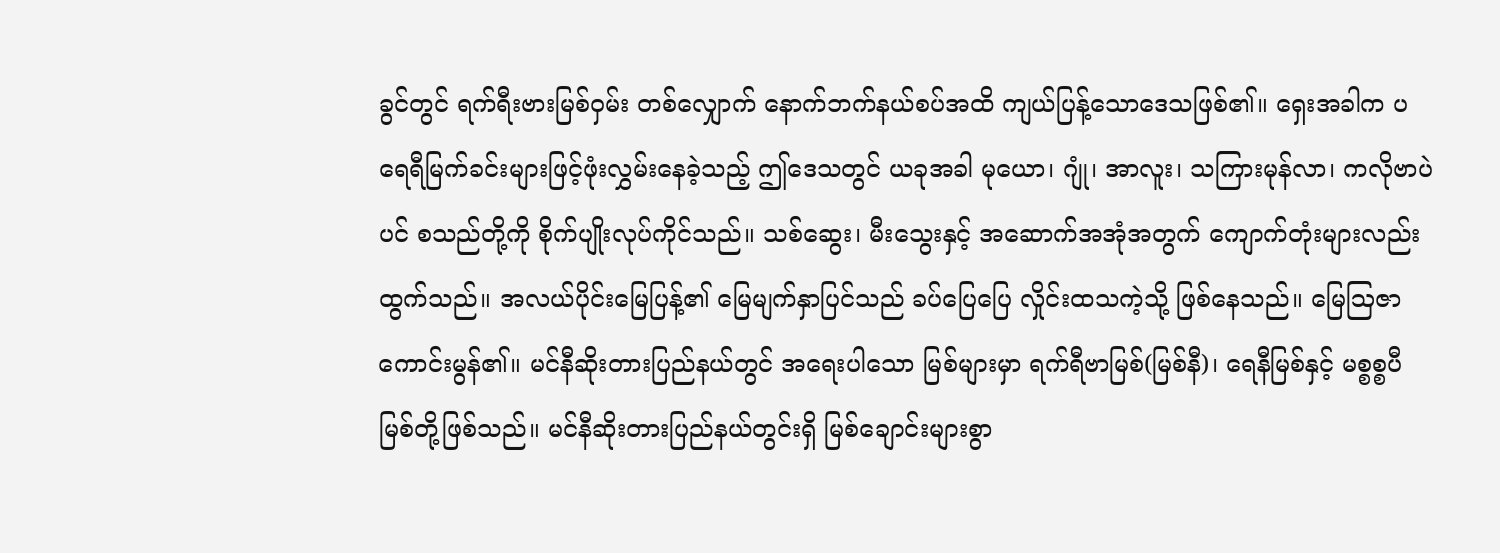ခွင်တွင် ရက်ရီးဗားမြစ်ဝှမ်း တစ်လျှောက် နောက်ဘက်နယ်စပ်အထိ ကျယ်ပြန့်သောဒေသဖြစ်၏။ ရှေးအခါက ပရေရီမြက်ခင်းများဖြင့်ဖုံးလွှမ်းနေခဲ့သည့် ဤဒေသတွင် ယခုအခါ မုယော၊ ဂျုံ၊ အာလူး၊ သကြားမုန်လာ၊ ကလိုဗာပဲပင် စသည်တို့ကို စိုက်ပျိုးလုပ်ကိုင်သည်။ သစ်ဆွေး၊ မီးသွေးနှင့် အဆောက်အအုံအတွက် ကျောက်တုံးများလည်းထွက်သည်။ အလယ်ပိုင်းမြေပြန့်၏ မြေမျက်နှာပြင်သည် ခပ်ပြေပြေ လှိုင်းထသကဲ့သို့ ဖြစ်နေသည်။ မြေဩဇာကောင်းမွန်၏။ မင်နီဆိုးတားပြည်နယ်တွင် အရေးပါသော မြစ်များမှာ ရက်ရီဗာမြစ်(မြစ်နီ)၊ ရေနီမြစ်နှင့် မစ္စစ္စပီမြစ်တို့ဖြစ်သည်။ မင်နီဆိုးတားပြည်နယ်တွင်းရှိ မြစ်ချောင်းများစွာ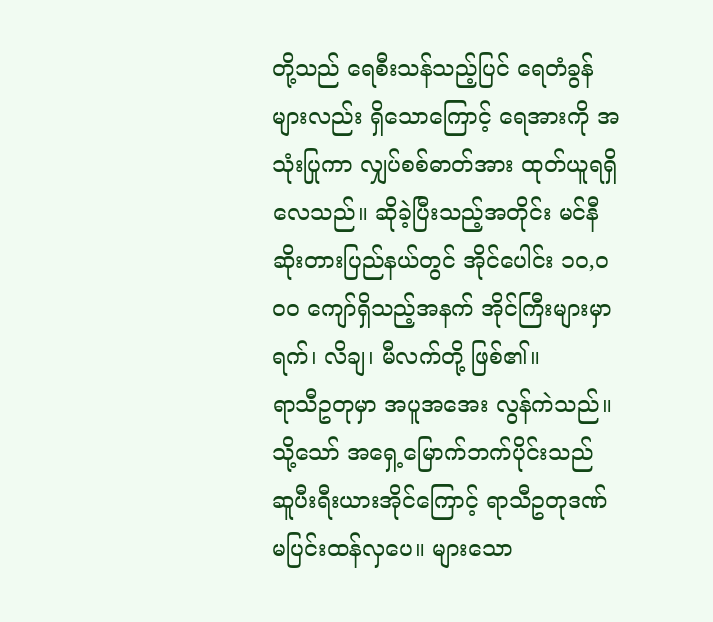တို့သည် ရေစီးသန်သည့်ပြင် ရေတံခွန်များလည်း ရှိသောကြောင့် ရေအားကို အသုံးပြုကာ လျှပ်စစ်ဓာတ်အား ထုတ်ယူရရှိလေသည်။ ဆိုခဲ့ပြီးသည့်အတိုင်း မင်နီဆိုးတားပြည်နယ်တွင် အိုင်ပေါင်း ၁ဝ,ဝဝဝ ကျော်ရှိသည့်အနက် အိုင်ကြီးများမှာ ရက်၊ လိချ၊ မီလက်တို့ ဖြစ်၏။
ရာသီဥတုမှာ အပူအအေး လွန်ကဲသည်။ သို့သော် အရှေ့မြောက်ဘက်ပိုင်းသည် ဆူပီးရီးယားအိုင်ကြောင့် ရာသီဥတုဒဏ်မပြင်းထန်လှပေ။ များသော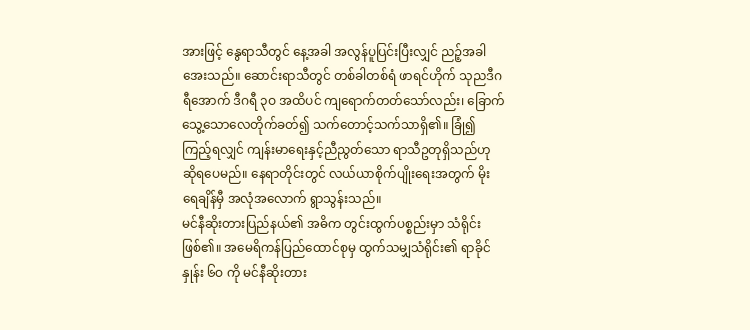အားဖြင့် နွေရာသီတွင် နေ့အခါ အလွန်ပူပြင်းပြီးလျှင် ညဉ့်အခါ အေးသည်။ ဆောင်းရာသီတွင် တစ်ခါတစ်ရံ ဖာရင်ဟိုက် သုညဒီဂရီအောက် ဒီဂရီ ၃ဝ အထိပင် ကျရောက်တတ်သော်လည်း၊ ခြောက်သွေ့သောလေတိုက်ခတ်၍ သက်တောင့်သက်သာရှိ၏။ ခြုံ၍ကြည့်ရလျှင် ကျန်းမာရေးနှင့်ညီညွတ်သော ရာသီဥတုရှိသည်ဟု ဆိုရပေမည်။ နေရာတိုင်းတွင် လယ်ယာစိုက်ပျိုးရေးအတွက် မိုးရေချိန်မှီ အလုံအလောက် ရွာသွန်းသည်။
မင်နီဆိုးတားပြည်နယ်၏ အဓိက တွင်းထွက်ပစ္စည်းမှာ သံရိုင်းဖြစ်၏။ အမေရိကန်ပြည်ထောင်စုမှ ထွက်သမျှသံရိုင်း၏ ရာခိုင်နှုန်း ၆ဝ ကို မင်နီဆိုးတား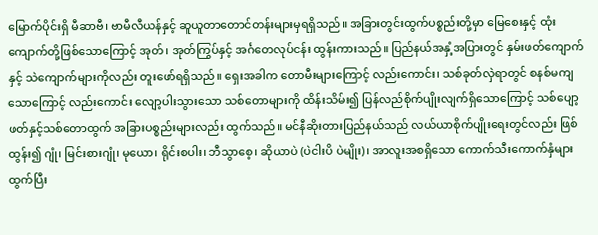မြောက်ပိုင်းရှိ မီဆာဗီ၊ ဗာမီလီယန်နှင့် ဆူယူတာတောင်တန်းများမှရရှိသည်။ အခြားတွင်းထွက်ပစ္စည်းတို့မှာ မြေစေးနှင့် ထုံးကျောက်တို့ဖြစ်သောကြောင့် အုတ်၊ အုတ်ကြွပ်နှင့် အင်္ဂတေလုပ်ငန်း ထွန်းကားသည်။ ပြည်နယ်အနှံ့အပြားတွင် နှမ်းဖတ်ကျောက်နှင့် သဲကျောက်များကိုလည်း တူးဖော်ရရှိသည်။ ရှေးအခါက တောမီးများကြောင့် လည်းကောင်း၊ သစ်ခုတ်လှဲရာတွင် စနစ်မကျသောကြောင့် လည်းကောင်း လျော့ပါးသွားသော သစ်တောများကို ထိန်းသိမ်း၍ ပြန်လည်စိုက်ပျိုးလျက်ရှိသောကြောင့် သစ်ပျော့ဖတ်နှင့်သစ်တောထွက် အခြားပစ္စည်းများလည်း ထွက်သည်။ မင်နီဆိုးတားပြည်နယ်သည် လယ်ယာစိုက်ပျိုးရေးတွင်လည်း ဖြစ်ထွန်း၍ ဂျုံ၊ မြင်းစားဂျုံ၊ မုယော၊ ရိုင်းစပါး၊ ဘီသွာစေ့၊ ဆိုယာပဲ (ပဲငါးပိ ပဲမျိုး)၊ အာလူးအစရှိသော ကောက်သီးကောက်နှံများ ထွက်ပြီး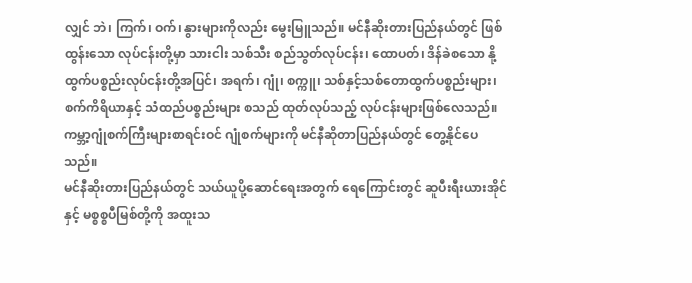လျှင် ဘဲ၊ ကြက်၊ ဝက်၊ နွားများကိုလည်း မွေးမြူသည်။ မင်နီဆိုးတားပြည်နယ်တွင် ဖြစ်ထွန်းသော လုပ်ငန်းတို့မှာ သားငါး သစ်သီး စည်သွတ်လုပ်ငန်း၊ ထောပတ်၊ ဒိန်ခဲစသော နို့ထွက်ပစ္စည်းလုပ်ငန်းတို့အပြင်၊ အရက်၊ ဂျုံ၊ စက္ကူ၊ သစ်နှင့်သစ်တောထွက်ပစ္စည်းများ၊ စက်ကိရိယာနှင့် သံထည်ပစ္စည်းများ စသည် ထုတ်လုပ်သည့် လုပ်ငန်းများဖြစ်လေသည်။ ကမ္ဘာ့ဂျုံစက်ကြီးများစာရင်းဝင် ဂျုံစက်များကို မင်နီဆိုတာပြည်နယ်တွင် တွေ့နိုင်ပေသည်။
မင်နီဆိုးတားပြည်နယ်တွင် သယ်ယူပို့ဆောင်ရေးအတွက် ရေကြောင်းတွင် ဆူပီးရီးယားအိုင်နှင့် မစ္စစ္စပီမြစ်တို့ကို အထူးသ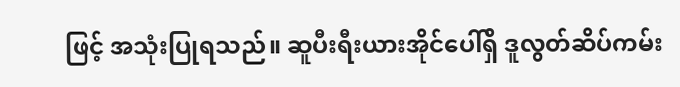ဖြင့် အသုံးပြုရသည်။ ဆူပီးရီးယားအိုင်ပေါ်ရှိ ဒူလွတ်ဆိပ်ကမ်း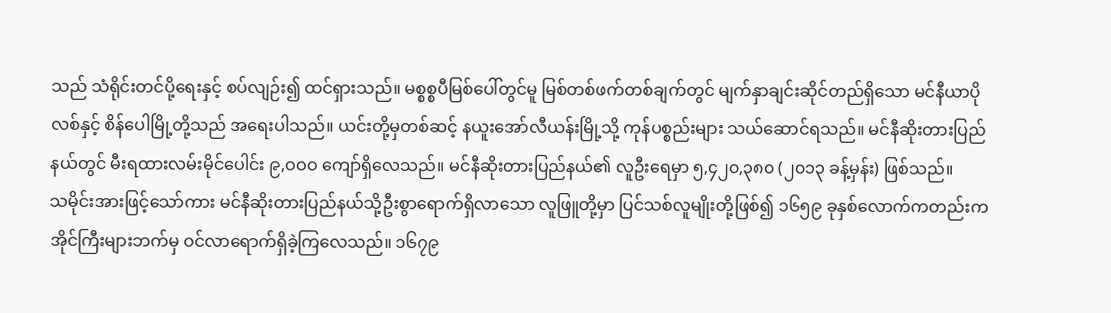သည် သံရိုင်းတင်ပို့ရေးနှင့် စပ်လျဉ်း၍ ထင်ရှားသည်။ မစ္စစ္စပီမြစ်ပေါ်တွင်မူ မြစ်တစ်ဖက်တစ်ချက်တွင် မျက်နှာချင်းဆိုင်တည်ရှိသော မင်နီယာပိုလစ်နှင့် စိန်ပေါမြို့တို့သည် အရေးပါသည်။ ယင်းတို့မှတစ်ဆင့် နယူးအော်လီယန်းမြို့သို့ ကုန်ပစ္စည်းများ သယ်ဆောင်ရသည်။ မင်နီဆိုးတားပြည်နယ်တွင် မီးရထားလမ်းမိုင်ပေါင်း ၉,ဝဝဝ ကျော်ရှိလေသည်။ မင်နီဆိုးတားပြည်နယ်၏ လူဦးရေမှာ ၅,၄၂၀,၃၈၀ (၂၀၁၃ ခန့်မှန်း) ဖြစ်သည်။
သမိုင်းအားဖြင့်သော်ကား မင်နီဆိုးတားပြည်နယ်သို့ဦးစွာရောက်ရှိလာသော လူဖြူတို့မှာ ပြင်သစ်လူမျိုးတို့ဖြစ်၍ ၁၆၅၉ ခုနှစ်လောက်ကတည်းက အိုင်ကြီးများဘက်မှ ဝင်လာရောက်ရှိခဲ့ကြလေသည်။ ၁၆၇၉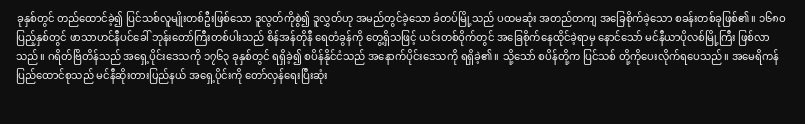ခုနှစ်တွင် တည်ထောင်ခဲ့၍ ပြင်သစ်လူမျိုးတစ်ဦးဖြစ်သော ဒူလွတ်ကိုစွဲ၍ ဒူလွှတ်ဟု အမည်တွင်ခဲ့သော ခံတပ်မြို့သည် ပထမဆုံး အတည်တကျ အခြေစိုက်ခဲ့သော စခန်းတစ်ခုဖြစ်၏။ ၁၆၈ဝ ပြည့်နှစ်တွင် ဖာသာဟင်နီပင်ခေါ် ဘုန်းတော်ကြီးတစ်ပါးသည် စိန်အန်တိုနီ ရေတံခွန်ကို တွေ့ရှိသဖြင့် ယင်းတစ်ဝိုက်တွင် အခြေစိုက်နေထိုင်ခဲ့ရာမှ နောင်သော် မင်နီယာပိုလစ်မြို့ကြီး ဖြစ်လာသည်။ ဂရိတ်ဗြိတိန်သည် အရှေ့ပိုင်းဒေသကို ၁၇၆၃ ခုနှစ်တွင် ရရှိခဲ့၍ စပိန်နိုင်ငံသည် အနောက်ပိုင်းဒေသကို ရရှိခဲ့၏။ သို့သော် စပိန်တို့က ပြင်သစ် တို့ကိုပေးလိုက်ရပေသည်။ အမေရိကန်ပြည်ထောင်စုသည် မင်နီဆိုးတားပြည်နယ် အရှေ့ပိုင်းကို တော်လှန်ရေးပြီးဆုံး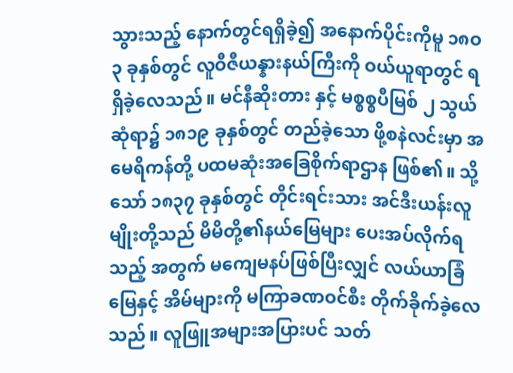သွားသည့် နောက်တွင်ရရှိခဲ့၍ အနောက်ပိုင်းကိုမူ ၁၈ဝ၃ ခုနှစ်တွင် လူဝီဇီယန္နားနယ်ကြီးကို ဝယ်ယူရာတွင် ရရှိခဲ့လေသည်။ မင်နီဆိုးတား နှင့် မစ္စစ္စပီမြစ် ၂ သွယ်ဆုံရာ၌ ၁၈၁၉ ခုနှစ်တွင် တည်ခဲ့သော ဖို့စနဲလင်းမှာ အမေရိကန်တို့ ပထမဆုံးအခြေစိုက်ရာဌာန ဖြစ်၏။ သို့သော် ၁၈၃၇ ခုနှစ်တွင် တိုင်းရင်းသား အင်ဒီးယန်းလူမျိုးတို့သည် မိမိတို့၏နယ်မြေများ ပေးအပ်လိုက်ရသည့် အတွက် မကျေမနပ်ဖြစ်ပြီးလျှင် လယ်ယာခြံမြေနှင့် အိမ်များကို မကြာခဏဝင်စီး တိုက်ခိုက်ခဲ့လေသည်။ လူဖြူအများအပြားပင် သတ်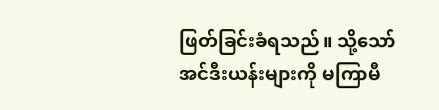ဖြတ်ခြင်းခံရသည်။ သို့သော် အင်ဒီးယန်းများကို မကြာမီ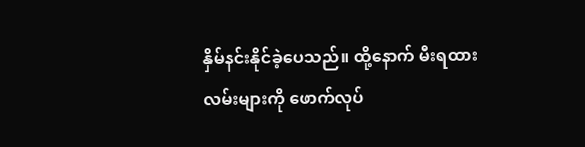နှိမ်နင်းနိုင်ခဲ့ပေသည်။ ထို့နောက် မီးရထားလမ်းများကို ဖောက်လုပ်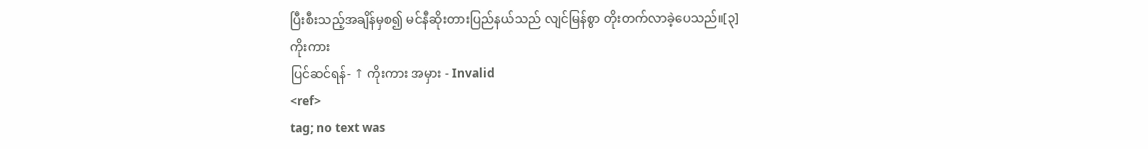ပြီးစီးသည့်အချိန်မှစ၍ မင်နီဆိုးတားပြည်နယ်သည် လျင်မြန်စွာ တိုးတက်လာခဲ့ပေသည်။[၃]
ကိုးကား
ပြင်ဆင်ရန်- ↑ ကိုးကား အမှား - Invalid
<ref>
tag; no text was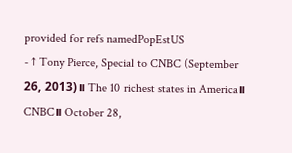provided for refs namedPopEstUS
- ↑ Tony Pierce, Special to CNBC (September 26, 2013)။ The 10 richest states in America။ CNBC။ October 28,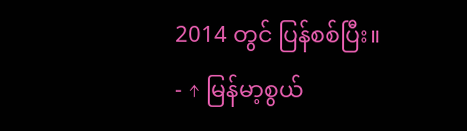2014 တွင် ပြန်စစ်ပြီး။
- ↑ မြန်မာ့စွယ်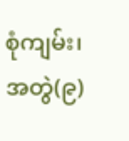စုံကျမ်း၊ အတွဲ(၉)